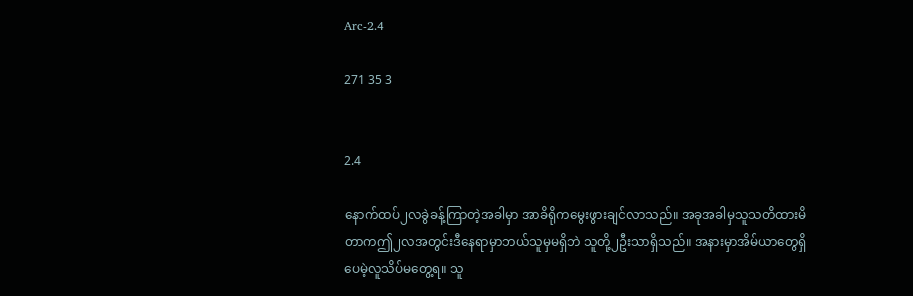Arc-2.4

271 35 3


2.4

နောက်ထပ်၂လခွဲခန့်ကြာတဲ့အခါမှာ အာခိရိုကမွေးဖွားချင်လာသည်။ အခုအခါမှသူသတိထားမိတာကဤ၂လအတွင်းဒီနေရာမှာဘယ်သူမှမရှိဘဲ သူတို့၂ဦးသာရှိသည်။ အနားမှာအိမ်ယာတွေရှိပေမဲ့လူသိပ်မတွေ့ရ။ သူ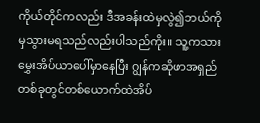ကိုယ်တိုင်ကလည်း ဒီအခန်းထဲမှလွဲ၍ဘယ်ကိုမှသွားမရသည်လည်းပါသည်ကိုး။ သူ့ကသားမွှေးအိပ်ယာပေါ်မှာနေပြီး ဂျွန်ကဆိုဖာအရှည်တစ်ခုတွင်တစ်ယောက်ထဲအိပ်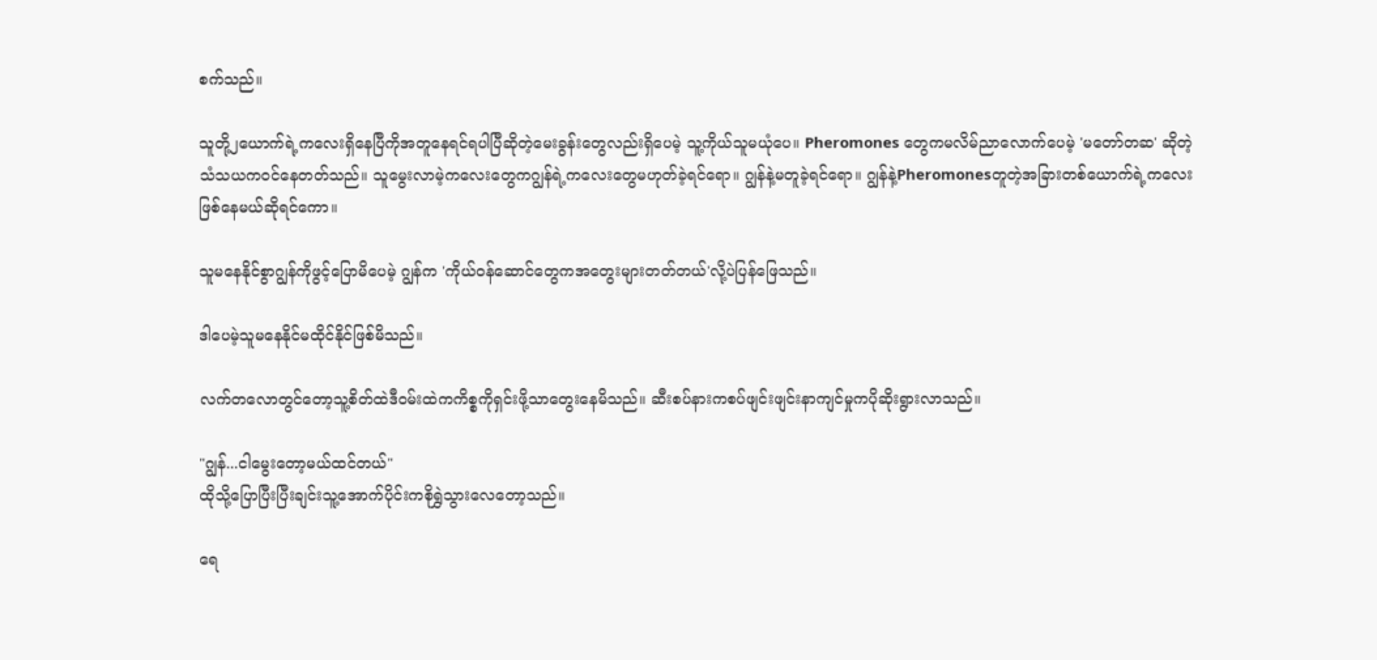စက်သည်။

သူတို့၂ယောက်ရဲ့ကလေးရှိနေပြီကိုအတူနေရင်ရပါပြီဆိုတဲ့မေးခွန်းတွေလည်းရှိပေမဲ့ သူ့ကိုယ်သူမယုံပေ။ Pheromones တွေကမလိမ်ညာလောက်ပေမဲ့ 'မတော်တဆ' ဆိုတဲ့ သံသယကဝင်နေတတ်သည်။ သူမွေးလာမဲ့ကလေးတွေကဂျွန်ရဲ့ကလေးတွေမဟုတ်ခဲ့ရင်ရော။ ဂျွန်နဲ့မတူခဲ့ရင်ရော။ ဂျွန်နဲ့Pheromonesတူတဲ့အခြားတစ်ယောက်ရဲ့ကလေးဖြစ်နေမယ်ဆိုရင်ကော။

သူမနေနိုင်စွာဂျွန်ကိုဖွင့်ပြောမိပေမဲ့ ဂျွန်က 'ကိုယ်ဝန်ဆောင်တွေကအတွေးများတတ်တယ်'လို့ပဲပြန်ဖြေသည်။

ဒါပေမဲ့သူမနေနိုင်မထိုင်နိုင်ဖြစ်မိသည်။

လက်တလောတွင်တော့သူ့စိတ်ထဲဒီဝမ်းထဲကကိစ္စကိုရှင်းဖို့သာတွေးနေမိသည်။ ဆီးစပ်နားကစပ်ဖျင်းဖျင်းနာကျင်မှုကပိုဆိုးရွားလာသည်။

"ဂျွန်...ငါမွေးတော့မယ်ထင်တယ်"
ထိုသို့ပြောပြီးပြီးချင်းသူ့အောက်ပိုင်းကစိုရွှဲသွားလေတော့သည်။

ရေ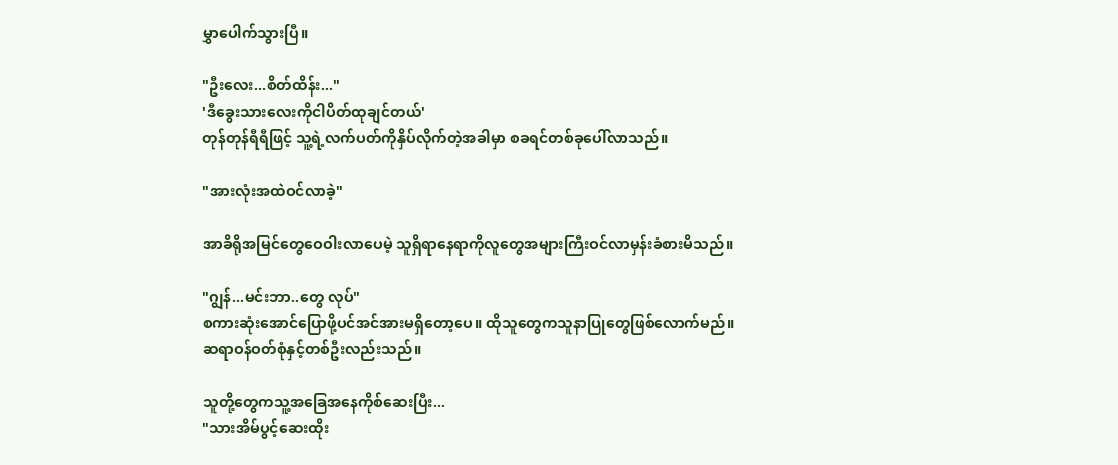မွှာပေါက်သွားပြီ။

"ဦးလေး...စိတ်ထိန်း..."
'ဒီခွေးသားလေးကိုငါပိတ်ထုချင်တယ်'
တုန်တုန်ရီရီဖြင့် သူ့ရဲ့လက်ပတ်ကိုနှိပ်လိုက်တဲ့အခါမှာ စခရင်တစ်ခုပေါ်လာသည်။

"အားလုံးအထဲဝင်လာခဲ့"

အာခိရိုအမြင်တွေဝေဝါးလာပေမဲ့ သူရှိရာနေရာကိုလူတွေအများကြီးဝင်လာမှန်းခံစားမိသည်။

"ဂျွန်...မင်းဘာ..တွေ လုပ်"
စကားဆုံးအောင်ပြောဖို့ပင်အင်အားမရှိတော့ပေ။ ထိုသူတွေကသူနာပြုတွေဖြစ်လောက်မည်။ ဆရာဝန်ဝတ်စုံနှင့်တစ်ဦးလည်းသည်။

သူတို့တွေကသူ့အခြေအနေကိုစ်ဆေးပြီး...
"သားအိမ်ပွင့်ဆေးထိုး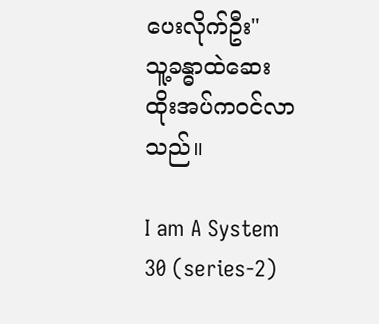ပေးလိုက်ဦး"
သူ့ခန္ဓာထဲဆေးထိုးအပ်ကဝင်လာသည်။

I am A System 30 (series-2)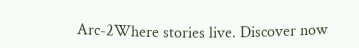Arc-2Where stories live. Discover now